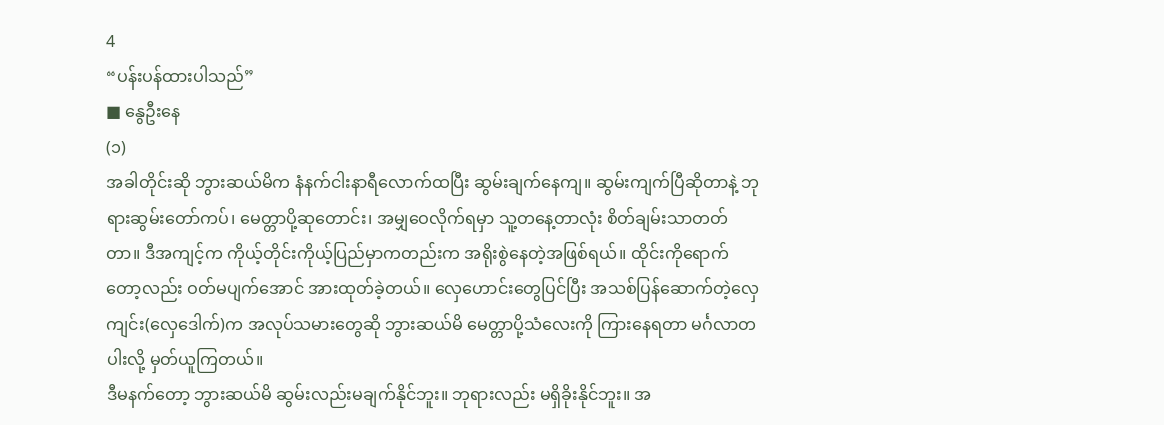4
“ပန်းပန်ထားပါသည်”
■ နွေဦးနေ
(၁)
အခါတိုင်းဆို ဘွားဆယ်မိက နံနက်ငါးနာရီလောက်ထပြီး ဆွမ်းချက်နေကျ။ ဆွမ်းကျက်ပြီဆိုတာနဲ့ ဘုရားဆွမ်းတော်ကပ်၊ မေတ္တာပို့ဆုတောင်း၊ အမျှဝေလိုက်ရမှာ သူ့တနေ့တာလုံး စိတ်ချမ်းသာတတ်တာ။ ဒီအကျင့်က ကိုယ့်တိုင်းကိုယ့်ပြည်မှာကတည်းက အရိုးစွဲနေတဲ့အဖြစ်ရယ်။ ထိုင်းကိုရောက်တော့လည်း ဝတ်မပျက်အောင် အားထုတ်ခဲ့တယ်။ လှေဟောင်းတွေပြင်ပြီး အသစ်ပြန်ဆောက်တဲ့လှေကျင်း(လှေဒေါက်)က အလုပ်သမားတွေဆို ဘွားဆယ်မိ မေတ္တာပို့သံလေးကို ကြားနေရတာ မင်္ဂလာတပါးလို့ မှတ်ယူကြတယ်။
ဒီမနက်တော့ ဘွားဆယ်မိ ဆွမ်းလည်းမချက်နိုင်ဘူး။ ဘုရားလည်း မရှိခိုးနိုင်ဘူး။ အ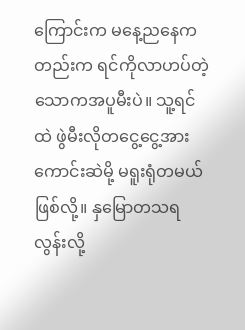ကြောင်းက မနေ့ညနေကတည်းက ရင်ကိုလာဟပ်တဲ့ သောကအပူမီးပဲ။ သူ့ရင်ထဲ ဖွဲမီးလိုတငွေ့ငွေ့အားကောင်းဆဲမို့ မရူးရုံတမယ် ဖြစ်လို့။ နှမြောတသရလွန်းလို့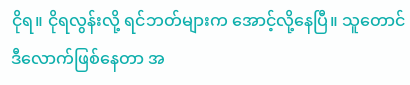ငိုရ။ ငိုရလွန်းလို့ ရင်ဘတ်များက အောင့်လို့နေပြီ။ သူတောင် ဒီလောက်ဖြစ်နေတာ အ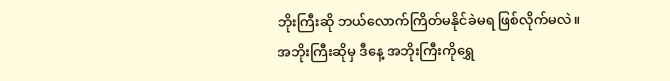ဘိုးကြီးဆို ဘယ်လောက်ကြိတ်မနိုင်ခဲမရ ဖြစ်လိုက်မလဲ။
အဘိုးကြီးဆိုမှ ဒီနေ့ အဘိုးကြီးကိုရွှေ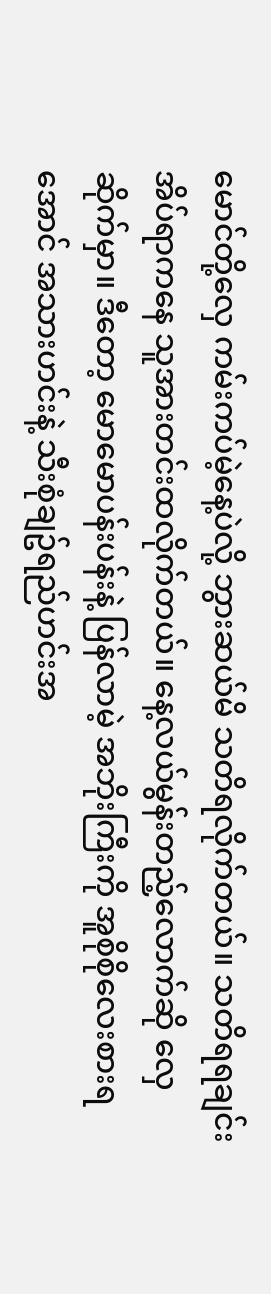မောင်တို့လှေ ကမ်းကပ်မဲ့နေ့ပဲလို့ ဘွားဆယ်မိ သတိရလိုက်တယ်။ သတိရရချင်း အိပ်ရာကနေ သူအားတင်းထလိုက်တယ်။ နေ့လယ်မွန်းတည့်လောက်ဆို လှေဆိုက်မှာ။ ဒီတော့ မောမောပန်းပန်းနဲ့ ပြန်လာမဲ့ အဘိုးကြီးကို အူစိုစိုလေးစားရအောင် အသားဟင်းနဲ့ သီးစုံချဥ်ရည်ဟင်းအ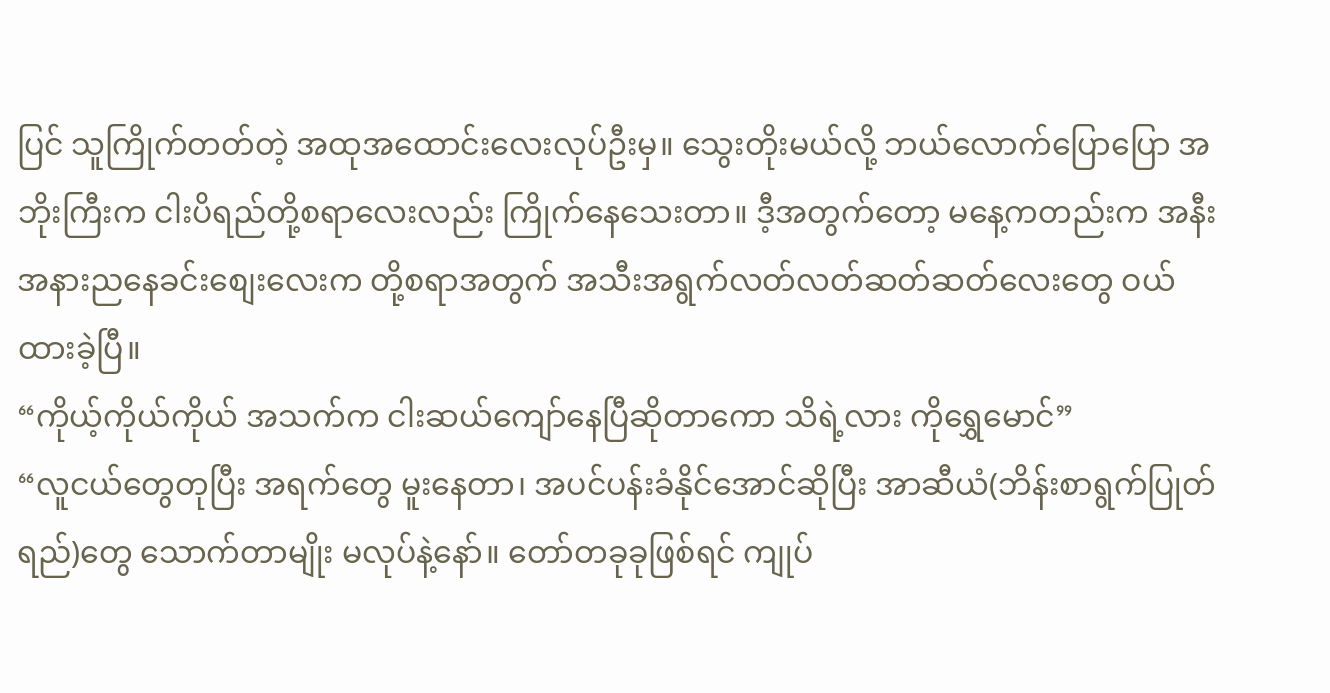ပြင် သူကြိုက်တတ်တဲ့ အထုအထောင်းလေးလုပ်ဦးမှ။ သွေးတိုးမယ်လို့ ဘယ်လောက်ပြောပြော အဘိုးကြီးက ငါးပိရည်တို့စရာလေးလည်း ကြိုက်နေသေးတာ။ ဒီ့အတွက်တော့ မနေ့ကတည်းက အနီးအနားညနေခင်းစျေးလေးက တို့စရာအတွက် အသီးအရွက်လတ်လတ်ဆတ်ဆတ်လေးတွေ ဝယ်ထားခဲ့ပြီ။
“ကိုယ့်ကိုယ်ကိုယ် အသက်က ငါးဆယ်ကျော်နေပြီဆိုတာကော သိရဲ့လား ကိုရွှေမောင်”
“လူငယ်တွေတုပြီး အရက်တွေ မူးနေတာ၊ အပင်ပန်းခံနိုင်အောင်ဆိုပြီး အာဆီယံ(ဘိန်းစာရွက်ပြုတ်ရည်)တွေ သောက်တာမျိုး မလုပ်နဲ့နော်။ တော်တခုခုဖြစ်ရင် ကျုပ်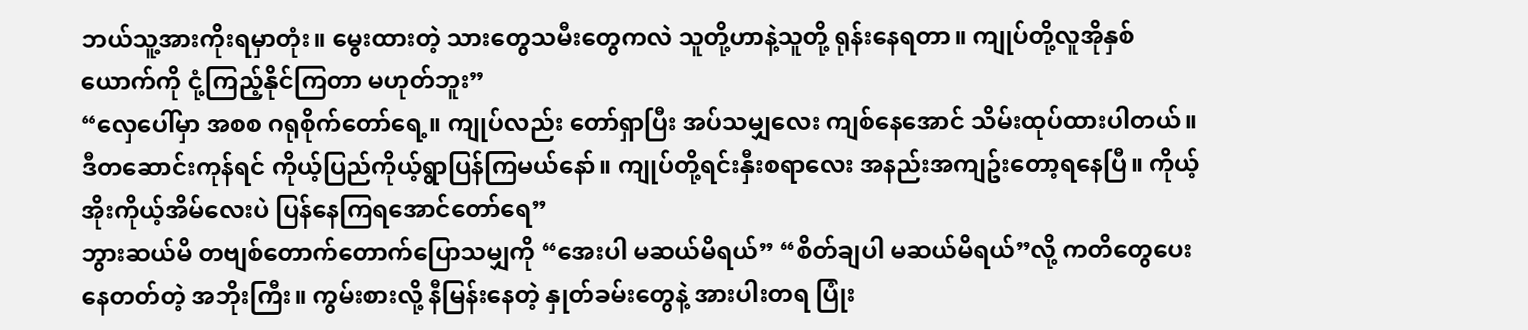ဘယ်သူ့အားကိုးရမှာတုံး။ မွေးထားတဲ့ သားတွေသမီးတွေကလဲ သူတို့ဟာနဲ့သူတို့ ရုန်းနေရတာ။ ကျုပ်တို့လူအိုနှစ်ယောက်ကို ငုံ့ကြည့်နိုင်ကြတာ မဟုတ်ဘူး”
“လှေပေါ်မှာ အစစ ဂရုစိုက်တော်ရေ့။ ကျုပ်လည်း တော်ရှာပြီး အပ်သမျှလေး ကျစ်နေအောင် သိမ်းထုပ်ထားပါတယ်။ ဒီတဆောင်းကုန်ရင် ကိုယ့်ပြည်ကိုယ့်ရွာပြန်ကြမယ်နော်။ ကျုပ်တို့ရင်းနှီးစရာလေး အနည်းအကျဥ်းတော့ရနေပြီ။ ကိုယ့်အိုးကိုယ့်အိမ်လေးပဲ ပြန်နေကြရအောင်တော်ရေ”
ဘွားဆယ်မိ တဗျစ်တောက်တောက်ပြောသမျှကို “အေးပါ မဆယ်မိရယ်” “စိတ်ချပါ မဆယ်မိရယ်”လို့ ကတိတွေပေးနေတတ်တဲ့ အဘိုးကြီး။ ကွမ်းစားလို့ နီမြန်းနေတဲ့ နှုတ်ခမ်းတွေနဲ့ အားပါးတရ ပြုံး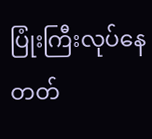ပြုံးကြီးလုပ်နေတတ်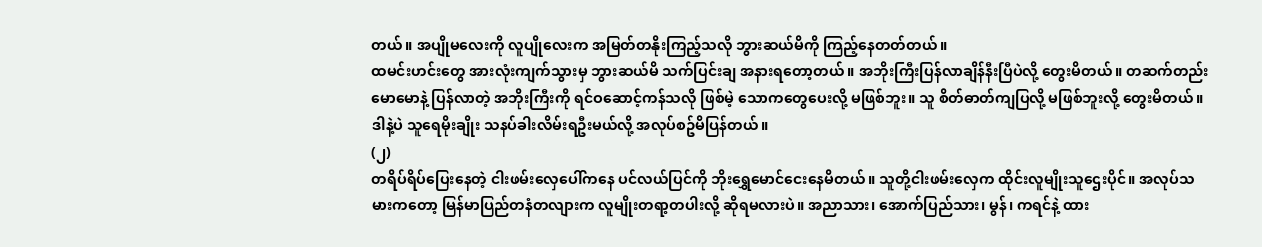တယ်။ အပျိုမလေးကို လူပျိုလေးက အမြတ်တနိုးကြည့်သလို ဘွားဆယ်မိကို ကြည့်နေတတ်တယ်။
ထမင်းဟင်းတွေ အားလုံးကျက်သွားမှ ဘွားဆယ်မိ သက်ပြင်းချ အနားရတော့တယ်။ အဘိုးကြီးပြန်လာချိန်နီးပြီပဲလို့ တွေးမိတယ်။ တဆက်တည်း မောမောနဲ့ ပြန်လာတဲ့ အဘိုးကြီးကို ရင်ဝဆောင့်ကန်သလို ဖြစ်မဲ့ သောကတွေပေးလို့ မဖြစ်ဘူး။ သူ စိတ်ဓာတ်ကျပြလို့ မဖြစ်ဘူးလို့ တွေးမိတယ်။ ဒါနဲ့ပဲ သူရေမိုးချိုး သနပ်ခါးလိမ်းရဦးမယ်လို့ အလုပ်စဥ်မိပြန်တယ်။
(၂)
တရိပ်ရိပ်ပြေးနေတဲ့ ငါးဖမ်းလှေပေါ်ကနေ ပင်လယ်ပြင်ကို ဘိုးရွှေမောင်ငေးနေမိတယ်။ သူတို့ငါးဖမ်းလှေက ထိုင်းလူမျိုးသူဌေးပိုင်။ အလုပ်သမားကတော့ မြန်မာပြည်တနံတလျားက လူမျိုးတရာ့တပါးလို့ ဆိုရမလားပဲ။ အညာသား၊ အောက်ပြည်သား၊ မွန်၊ ကရင်နဲ့ ထား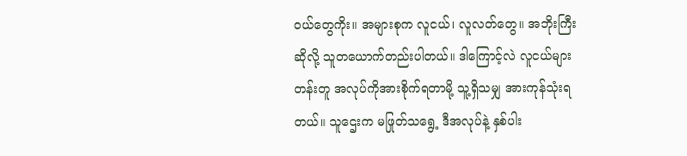ဝယ်တွေကိုး။ အများစုက လူငယ်၊ လူလတ်တွေ။ အဘိုးကြီးဆိုလို့ သူတယောက်တည်းပါတယ်။ ဒါကြောင့်လဲ လူငယ်များတန်းတူ အလုပ်ကိုအားစိုက်ရတာမို့ သူ့ရှိသမျှ အားကုန်သုံးရတယ်။ သူဌေးက မဖြုတ်သရွေ့ ဒီအလုပ်နဲ့ နှစ်ပါး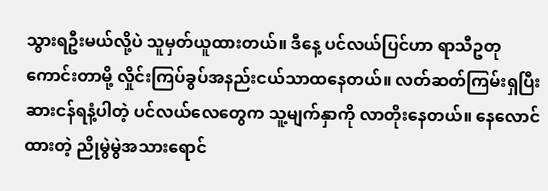သွားရဦးမယ်လို့ပဲ သူမှတ်ယူထားတယ်။ ဒီနေ့ ပင်လယ်ပြင်ဟာ ရာသီဥတုကောင်းတာမို့ လှိုင်းကြပ်ခွပ်အနည်းငယ်သာထနေတယ်။ လတ်ဆတ်ကြမ်းရှပြီး ဆားငန်ရနံ့ပါတဲ့ ပင်လယ်လေတွေက သူ့မျက်နှာကို လာတိုးနေတယ်။ နေလောင်ထားတဲ့ ညိုမွဲမွဲအသားရောင်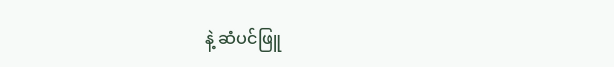နဲ့ ဆံပင်ဖြူ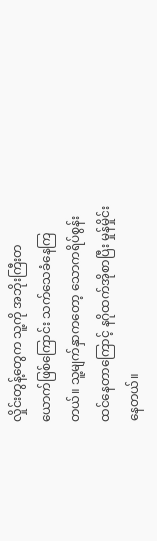လှိုင်းတွန့်တွေက သူ့ကို အဘိုးကြီးတယောက်ဖြစ်ကြောင်း သက်သေခံနေကြတယ်။ သူ့မျက်နှာကတော့ သောကရိပ်စွန်းထင်နေတာကြောင့် နဂိုထက်အိုစာပြီး မှုန်မှိုင်းနေတယ်။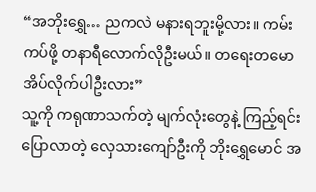“အဘိုးရွှေ… ညကလဲ မနားရဘူးမို့လား။ ကမ်းကပ်ဖို့ တနာရီလောက်လိုဦးမယ်။ တရေးတမော အိပ်လိုက်ပါဦးလား”
သူ့ကို ကရုဏာသက်တဲ့ မျက်လုံးတွေနဲ့ ကြည့်ရင်းပြောလာတဲ့ လှေသားကျော်ဦးကို ဘိုးရွှေမောင် အ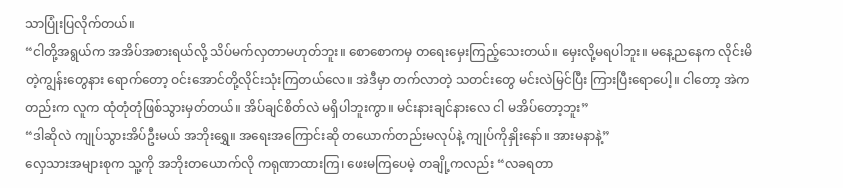သာပြုံးပြလိုက်တယ်။
“ငါတို့အရွယ်က အအိပ်အစားရယ်လို့ သိပ်မက်လှတာမဟုတ်ဘူး။ စောစောကမှ တရေးမှေးကြည့်သေးတယ်။ မှေးလို့မရပါဘူး။ မနေ့ညနေက လိုင်းမိတဲ့ကျွန်းတွေနား ရောက်တော့ ဝင်းအောင်တို့လိုင်းသုံးကြတယ်လေ။ အဲဒီမှာ တက်လာတဲ့ သတင်းတွေ မင်းလဲမြင်ပြီး ကြားပြီးရောပေါ့။ ငါတော့ အဲကတည်းက လူက ထုံတုံတုံဖြစ်သွားမှတ်တယ်။ အိပ်ချင်စိတ်လဲ မရှိပါဘူးကွာ။ မင်းနားချင်နားလေ ငါ မအိပ်တော့ဘူး”
“ဒါဆိုလဲ ကျုပ်သွားအိပ်ဦးမယ် အဘိုးရွှေ။ အရေးအကြောင်းဆို တယောက်တည်းမလုပ်နဲ့ ကျုပ်ကိုနှိုးနော်။ အားမနာနဲ့”
လှေသားအများစုက သူ့ကို အဘိုးတယောက်လို ကရုဏာထားကြ၊ ဖေးမကြပေမဲ့ တချို့ကလည်း “လခရတာ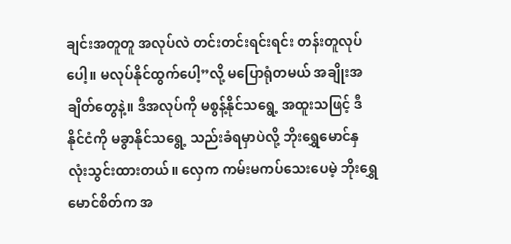ချင်းအတူတူ အလုပ်လဲ တင်းတင်းရင်းရင်း တန်းတူလုပ်ပေါ့။ မလုပ်နိုင်ထွက်ပေါ့”လို့ မပြောရုံတမယ် အချိုးအချိတ်တွေနဲ့။ ဒီအလုပ်ကို မစွန့်နိုင်သရွေ့ အထူးသဖြင့် ဒီနိုင်ငံကို မခွာနိုင်သရွေ့ သည်းခံရမှာပဲလို့ ဘိုးရွှေမောင်နှလုံးသွင်းထားတယ်။ လှေက ကမ်းမကပ်သေးပေမဲ့ ဘိုးရွှေမောင်စိတ်က အ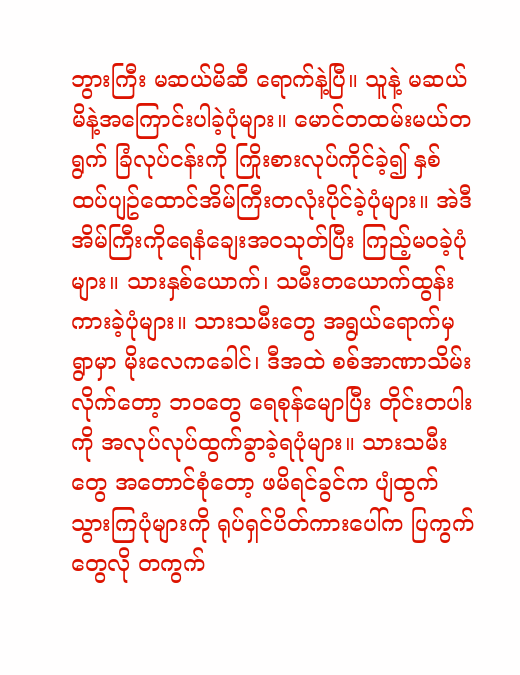ဘွားကြီး မဆယ်မိဆီ ရောက်နဲ့ပြီ။ သူနဲ့ မဆယ်မိနဲ့အကြောင်းပါခဲ့ပုံများ။ မောင်တထမ်းမယ်တရွက် ခြံလုပ်ငန်းကို ကြိုးစားလုပ်ကိုင်ခဲ့၍ နှစ်ထပ်ပျဥ်ထောင်အိမ်ကြီးတလုံးပိုင်ခဲ့ပုံများ။ အဲဒီအိမ်ကြီးကိုရေနံချေးအဝသုတ်ပြီး ကြည့်မဝခဲ့ပုံများ။ သားနှစ်ယောက်၊ သမီးတယောက်ထွန်းကားခဲ့ပုံများ။ သားသမီးတွေ အရွယ်ရောက်မှ ရွာမှာ မိုးလေကခေါင်၊ ဒီအထဲ စစ်အာဏာသိမ်းလိုက်တော့ ဘဝတွေ ရေစုန်မျောပြီး တိုင်းတပါးကို အလုပ်လုပ်ထွက်ခွာခဲ့ရပုံများ။ သားသမီးတွေ အတောင်စုံတော့ ဖမိရင်ခွင်က ပျံထွက်သွားကြပုံများကို ရုပ်ရှင်ပိတ်ကားပေါ်က ပြကွက်တွေလို တကွက်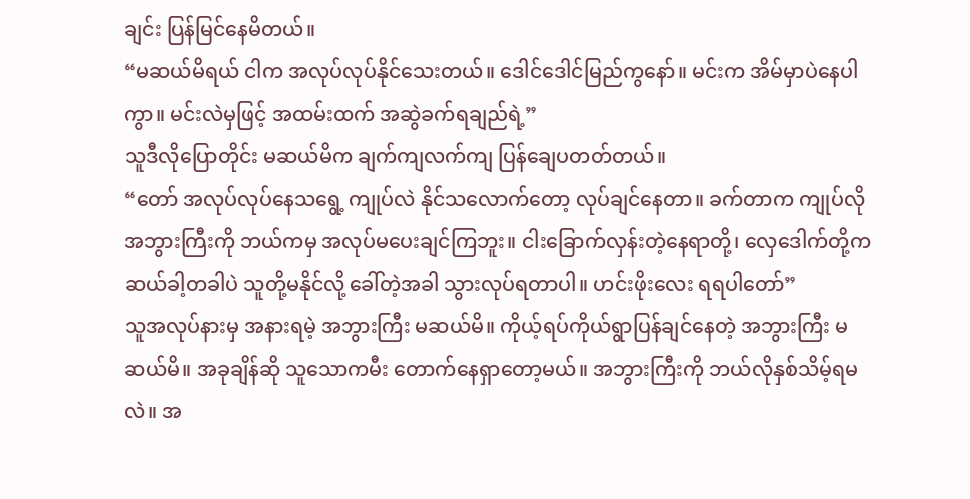ချင်း ပြန်မြင်နေမိတယ်။
“မဆယ်မိရယ် ငါက အလုပ်လုပ်နိုင်သေးတယ်။ ဒေါင်ဒေါင်မြည်ကွနော်။ မင်းက အိမ်မှာပဲနေပါကွာ။ မင်းလဲမှဖြင့် အထမ်းထက် အဆွဲခက်ရချည်ရဲ့”
သူဒီလိုပြောတိုင်း မဆယ်မိက ချက်ကျလက်ကျ ပြန်ချေပတတ်တယ်။
“တော် အလုပ်လုပ်နေသရွေ့ ကျုပ်လဲ နိုင်သလောက်တော့ လုပ်ချင်နေတာ။ ခက်တာက ကျုပ်လို အဘွားကြီးကို ဘယ်ကမှ အလုပ်မပေးချင်ကြဘူး။ ငါးခြောက်လှန်းတဲ့နေရာတို့၊ လှေဒေါက်တို့က ဆယ်ခါ့တခါပဲ သူတို့မနိုင်လို့ ခေါ်တဲ့အခါ သွားလုပ်ရတာပါ။ ဟင်းဖိုးလေး ရရပါတော်”
သူအလုပ်နားမှ အနားရမဲ့ အဘွားကြီး မဆယ်မိ။ ကိုယ့်ရပ်ကိုယ်ရွာပြန်ချင်နေတဲ့ အဘွားကြီး မဆယ်မိ။ အခုချိန်ဆို သူသောကမီး တောက်နေရှာတော့မယ်။ အဘွားကြီးကို ဘယ်လိုနှစ်သိမ့်ရမလဲ။ အ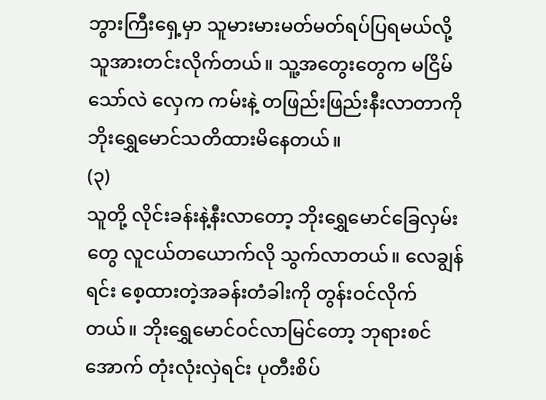ဘွားကြီးရှေ့မှာ သူမားမားမတ်မတ်ရပ်ပြရမယ်လို့ သူအားတင်းလိုက်တယ်။ သူ့အတွေးတွေက မငြိမ်သော်လဲ လှေက ကမ်းနဲ့ တဖြည်းဖြည်းနီးလာတာကို ဘိုးရွှေမောင်သတိထားမိနေတယ်။
(၃)
သူတို့ လိုင်းခန်းနဲ့နီးလာတော့ ဘိုးရွှေမောင်ခြေလှမ်းတွေ လူငယ်တယောက်လို သွက်လာတယ်။ လေချွန်ရင်း စေ့ထားတဲ့အခန်းတံခါးကို တွန်းဝင်လိုက်တယ်။ ဘိုးရွှေမောင်ဝင်လာမြင်တော့ ဘုရားစင်အောက် တုံးလုံးလှဲရင်း ပုတီးစိပ်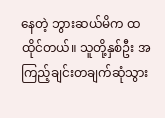နေတဲ့ ဘွားဆယ်မိက ထထိုင်တယ်။ သူတို့နှစ်ဦး အကြည့်ချင်းတချက်ဆုံသွား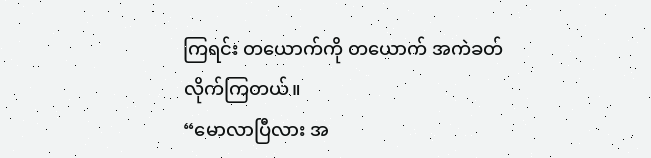ကြရင်း တယောက်ကို တယောက် အကဲခတ်လိုက်ကြတယ်။
“မောလာပြီလား အ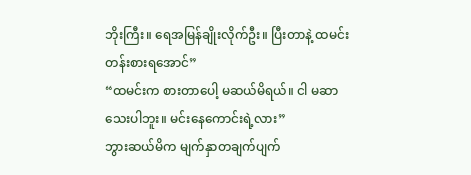ဘိုးကြီး။ ရေအမြန်ချိုးလိုက်ဦး။ ပြီးတာနဲ့ ထမင်းတန်းစားရအောင်”
“ထမင်းက စားတာပေါ့ မဆယ်မိရယ်။ ငါ မဆာသေးပါဘူး။ မင်းနေကောင်းရဲ့လား”
ဘွားဆယ်မိက မျက်နှာတချက်ပျက်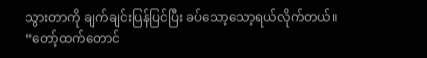သွားတာကို ချက်ချင်းပြန်ပြင်ပြီး ခပ်သော့သော့ရယ်လိုက်တယ်။
“တော့်ထက်တောင်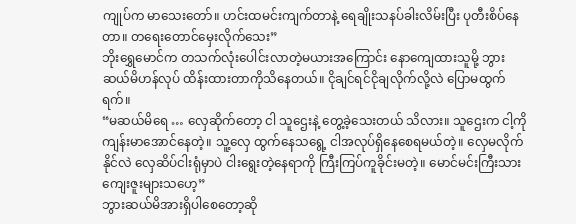ကျုပ်က မာသေးတော်။ ဟင်းထမင်းကျက်တာနဲ့ ရေချိုးသနပ်ခါးလိမ်းပြီး ပုတီးစိပ်နေတာ။ တရေးတောင်မှေးလိုက်သေး”
ဘိုးရွှေမောင်က တသက်လုံးပေါင်းလာတဲ့မယားအကြောင်း နောကျေထားသူမို့ ဘွားဆယ်မိဟန်လုပ် ထိန်းထားတာကိုသိနေတယ်။ ငိုချင်ရင်ငိုချလိုက်လို့လဲ ပြောမထွက်ရက်။
“မဆယ်မိရေ … လှေဆိုက်တော့ ငါ သူဌေးနဲ့ တွေ့ခဲ့သေးတယ် သိလား။ သူဌေးက ငါ့ကို ကျန်းမာအောင်နေတဲ့။ သူ့လှေ ထွက်နေသရွေ့ ငါအလုပ်ရှိနေစေရမယ်တဲ့။ လှေမလိုက်နိုင်လဲ လှေဆိပ်ငါးရုံမှာပဲ ငါးရွေးတဲ့နေရာကို ကြီးကြပ်ကူခိုင်းမတဲ့။ မောင်မင်းကြီးသား ကျေးဇူးများသဟေ့”
ဘွားဆယ်မိအားရှိပါစေတော့ဆို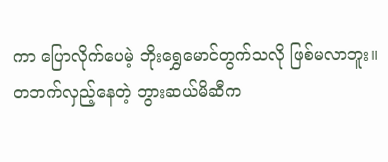ကာ ပြောလိုက်ပေမဲ့ ဘိုးရွှေမောင်တွက်သလို ဖြစ်မလာဘူး။ တဘက်လှည့်နေတဲ့ ဘွားဆယ်မိဆီက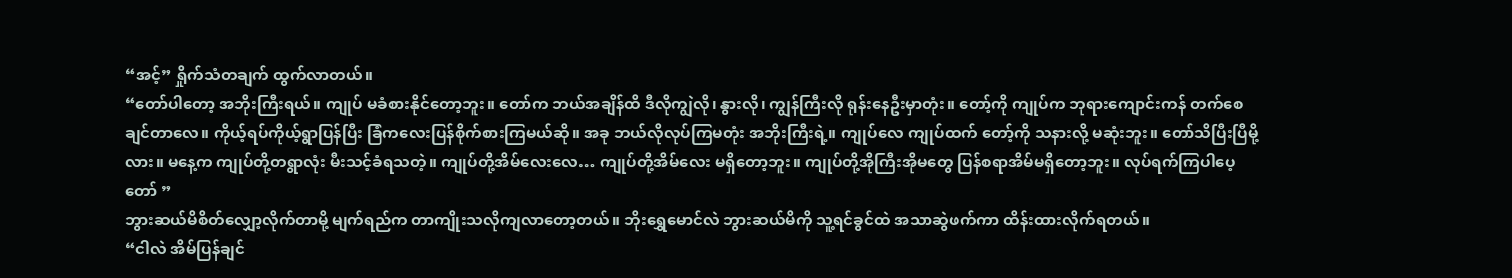“အင့်” ရှိုက်သံတချက် ထွက်လာတယ်။
“တော်ပါတော့ အဘိုးကြီးရယ်။ ကျုပ် မခံစားနိုင်တော့ဘူး။ တော်က ဘယ်အချိန်ထိ ဒီလိုကျွဲလို၊ နွားလို၊ ကျွန်ကြီးလို ရုန်းနေဦးမှာတုံး။ တော့်ကို ကျုပ်က ဘုရားကျောင်းကန် တက်စေချင်တာလေ။ ကိုယ့်ရပ်ကိုယ့်ရွာပြန်ပြီး ခြံကလေးပြန်စိုက်စားကြမယ်ဆို။ အခု ဘယ်လိုလုပ်ကြမတုံး အဘိုးကြီးရဲ့။ ကျုပ်လေ ကျုပ်ထက် တော့်ကို သနားလို့ မဆုံးဘူး။ တော်သိပြီးပြီမို့လား။ မနေ့က ကျုပ်တို့တရွာလုံး မီးသင့်ခံရသတဲ့။ ကျုပ်တို့အိမ်လေးလေ… ကျုပ်တို့အိမ်လေး မရှိတော့ဘူး။ ကျုပ်တို့အိုကြီးအိုမတွေ ပြန်စရာအိမ်မရှိတော့ဘူး။ လုပ်ရက်ကြပါပေ့တော် ”
ဘွားဆယ်မိစိတ်လျှော့လိုက်တာမို့ မျက်ရည်က တာကျိုးသလိုကျလာတော့တယ်။ ဘိုးရွှေမောင်လဲ ဘွားဆယ်မိကို သူ့ရင်ခွင်ထဲ အသာဆွဲဖက်ကာ ထိန်းထားလိုက်ရတယ်။
“ငါလဲ အိမ်ပြန်ချင်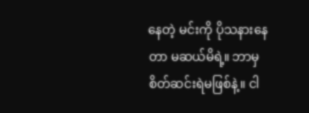နေတဲ့ မင်းကို ပိုသနားနေတာ မဆယ်မိရဲ့။ ဘာမှ စိတ်ဆင်းရဲမဖြစ်နဲ့။ ငါ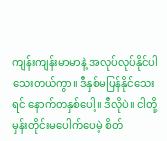ကျန်းကျန်းမာမာနဲ့ အလုပ်လုပ်နိုင်ပါသေးတယ်ကွာ။ ဒီနှစ်မပြန်နိုင်သေးရင် နောက်တနှစ်ပေါ့။ ဒီလိုပဲ။ ငါတို့ မှန်းတိုင်းမပေါက်ပေမဲ့ စိတ်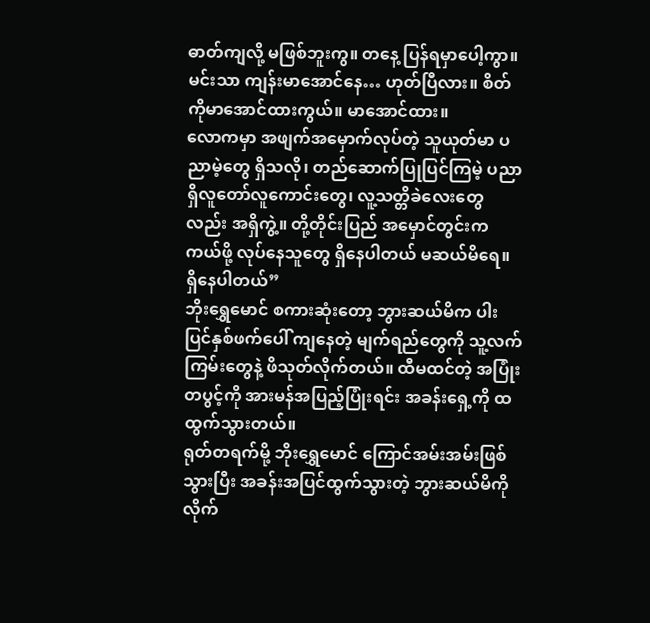ဓာတ်ကျလို့ မဖြစ်ဘူးကွ။ တနေ့ ပြန်ရမှာပေါ့ကွာ။ မင်းသာ ကျန်းမာအောင်နေ… ဟုတ်ပြီလား။ စိတ်ကိုမာအောင်ထားကွယ်။ မာအောင်ထား။
လောကမှာ အဖျက်အမှောက်လုပ်တဲ့ သူယုတ်မာ ပညာမဲ့တွေ ရှိသလို၊ တည်ဆောက်ပြုပြင်ကြမဲ့ ပညာရှိလူတော်လူကောင်းတွေ၊ လူ့သတ္တိခဲလေးတွေလည်း အရှိကွဲ့။ တို့တိုင်းပြည် အမှောင်တွင်းက ကယ်ဖို့ လုပ်နေသူတွေ ရှိနေပါတယ် မဆယ်မိရေ။ ရှိနေပါတယ်”
ဘိုးရွှေမောင် စကားဆုံးတော့ ဘွားဆယ်မိက ပါးပြင်နှစ်ဖက်ပေါ် ကျနေတဲ့ မျက်ရည်တွေကို သူ့လက်ကြမ်းတွေနဲ့ ဖိသုတ်လိုက်တယ်။ ထီမထင်တဲ့ အပြုံးတပွင့်ကို အားမန်အပြည့်ပြုံးရင်း အခန်းရှေ့ကို ထထွက်သွားတယ်။
ရုတ်တရက်မို့ ဘိုးရွှေမောင် ကြောင်အမ်းအမ်းဖြစ်သွားပြီး အခန်းအပြင်ထွက်သွားတဲ့ ဘွားဆယ်မိကို လိုက်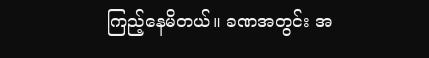ကြည့်နေမိတယ်။ ခဏအတွင်း အ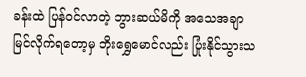ခန်းထဲ ပြန်ဝင်လာတဲ့ ဘွားဆယ်မိကို အသေအချာ မြင်လိုက်ရတော့မှ ဘိုးရွှေမောင်လည်း ပြုံးနိုင်သွားသ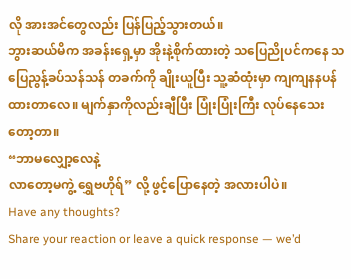လို အားအင်တွေလည်း ပြန်ပြည့်သွားတယ်။
ဘွားဆယ်မိက အခန်းရှေ့မှာ အိုးနဲ့စိုက်ထားတဲ့ သပြေညိုပင်ကနေ သပြေညွန့်ခပ်သန်သန် တခက်ကို ချိုးယူပြီး သူ့ဆံထုံးမှာ ကျကျနနပန်ထားတာလေ။ မျက်နှာကိုလည်းချီပြီး ပြုံးပြုံးကြီး လုပ်နေသေးတော့တာ။
“ဘာမလျှော့လေနဲ့
လာတော့မကွဲ့ ရွှေဗဟိုရ်” လို့ ဖွင့်ပြောနေတဲ့ အလားပါပဲ။
Have any thoughts?
Share your reaction or leave a quick response — we’d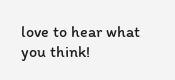love to hear what you think!